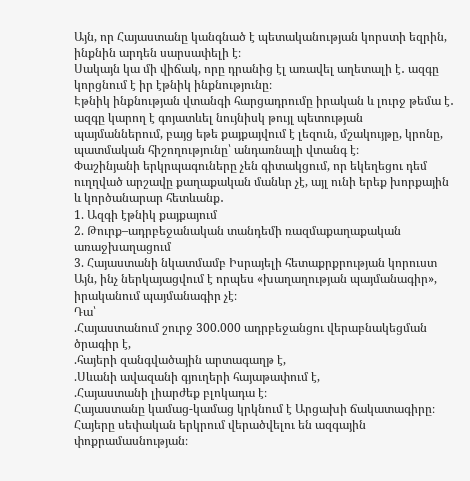Այն, որ Հայաստանը կանգնած է պետականության կորստի եզրին, ինքնին արդեն սարսափելի է։
Սակայն կա մի վիճակ, որը դրանից էլ առավել աղետալի է․ ազգը կորցնում է իր էթնիկ ինքնությունը։
Էթնիկ ինքնության վտանգի հարցադրումը իրական և լուրջ թեմա է․ ազգը կարող է գոյատևել նույնիսկ թույլ պետության պայմաններում, բայց եթե քայքայվում է լեզուն, մշակույթը, կրոնը, պատմական հիշողությունը՝ անդառնալի վտանգ է։
Փաշինյանի երկրպագուները չեն գիտակցում, որ եկեղեցու դեմ ուղղված արշավը քաղաքական մանևր չէ, այլ ունի երեք խորքային և կործանարար հետևանք․
1. Ազգի էթնիկ քայքայում
2. Թուրք–ադրբեջանական տանդեմի ռազմաքաղաքական առաջխաղացում
3. Հայաստանի նկատմամբ Իսրայելի հետաքրքրության կորուստ
Այն, ինչ ներկայացվում է որպես «խաղաղության պայմանագիր», իրականում պայմանագիր չէ։
Դա՝
.Հայաստանում շուրջ 300.000 ադրբեջանցու վերաբնակեցման ծրագիր է,
.հայերի զանգվածային արտագաղթ է,
.Սևանի ավազանի գյուղերի հայաթափում է,
.Հայաստանի լիարժեք բլոկադա է։
Հայաստանը կամաց-կամաց կրկնում է Արցախի ճակատագիրը։
Հայերը սեփական երկրում վերածվելու են ազգային փոքրամասնության։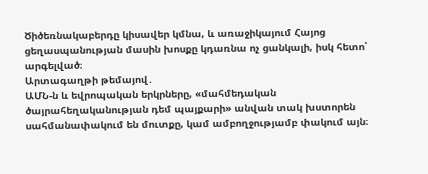Ծիծեռնակաբերդը կիսավեր կմնա, և առաջիկայում Հայոց ցեղասպանության մասին խոսքը կդառնա ոչ ցանկալի, իսկ հետո՝ արգելված։
Արտագաղթի թեմայով․
ԱՄՆ-ն և եվրոպական երկրները, «մահմեդական ծայրահեղականության դեմ պայքարի» անվան տակ խստորեն սահմանափակում են մուտքը, կամ ամբողջությամբ փակում այն։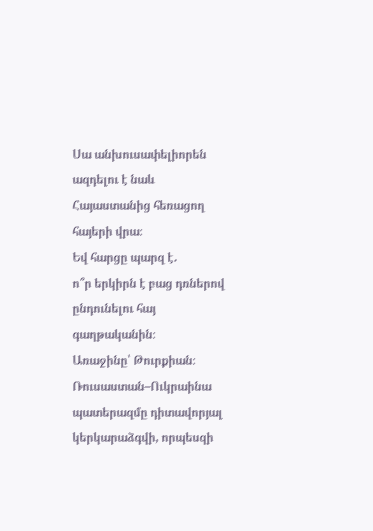Սա անխուսափելիորեն ազդելու է նաև Հայաստանից հեռացող հայերի վրա։
Եվ հարցը պարզ է․
ո՞ր երկիրն է բաց դռներով ընդունելու հայ գաղթականին։
Առաջինը՝ Թուրքիան։
Ռուսաստան–Ուկրաինա պատերազմը դիտավորյալ կերկարաձգվի, որպեսզի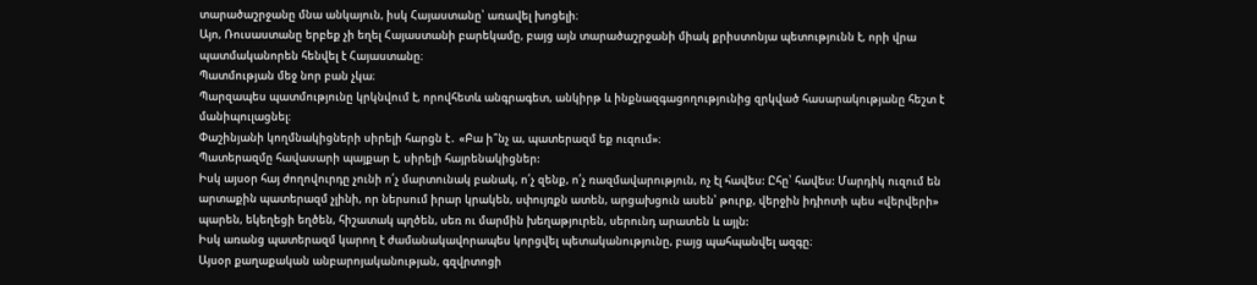տարածաշրջանը մնա անկայուն, իսկ Հայաստանը՝ առավել խոցելի։
Այո, Ռուսաստանը երբեք չի եղել Հայաստանի բարեկամը, բայց այն տարածաշրջանի միակ քրիստոնյա պետությունն է, որի վրա պատմականորեն հենվել է Հայաստանը։
Պատմության մեջ նոր բան չկա։
Պարզապես պատմությունը կրկնվում է, որովհետև անգրագետ, անկիրթ և ինքնազգացողությունից զրկված հասարակությանը հեշտ է մանիպուլացնել։
Փաշինյանի կողմնակիցների սիրելի հարցն է․ «Բա ի՞նչ ա, պատերազմ եք ուզում»։
Պատերազմը հավասարի պայքար է, սիրելի հայրենակիցներ:
Իսկ այսօր հայ ժողովուրդը չունի ո՛չ մարտունակ բանակ, ո՛չ զենք, ո՛չ ռազմավարություն, ոչ էլ հավես: Ըհը՝ հավես: Մարդիկ ուզում են արտաքին պատերազմ չլինի, որ ներսում իրար կրակեն, սփույռքն ատեն, արցախցուն ասեն՝ թուրք, վերջին իդիոտի պես «վերվերի» պարեն, եկեղեցի եղծեն, հիշատակ պղծեն, սեռ ու մարմին խեղաթյուրեն, սերունդ արատեն և այլն:
Իսկ առանց պատերազմ կարող է ժամանակավորապես կորցվել պետականությունը, բայց պահպանվել ազգը։
Այսօր քաղաքական անբարոյականության, գզվրտոցի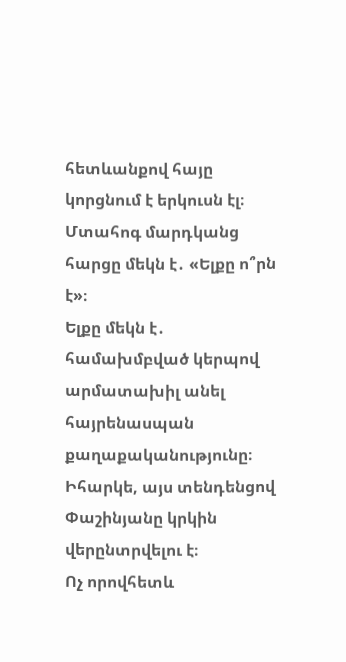հետևանքով հայը կորցնում է երկուսն էլ։
Մտահոգ մարդկանց հարցը մեկն է․ «Ելքը ո՞րն է»։
Ելքը մեկն է․ համախմբված կերպով արմատախիլ անել հայրենասպան քաղաքականությունը։
Իհարկե, այս տենդենցով Փաշինյանը կրկին վերընտրվելու է։
Ոչ որովհետև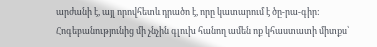արժանի է, այլ որովհետև դրածո է, որը կատարում է ծը-րա-գիր:
Հոգեբանությունից մի չնչին գլուխ հանող ամեն ոք կհաստատի միտքս՝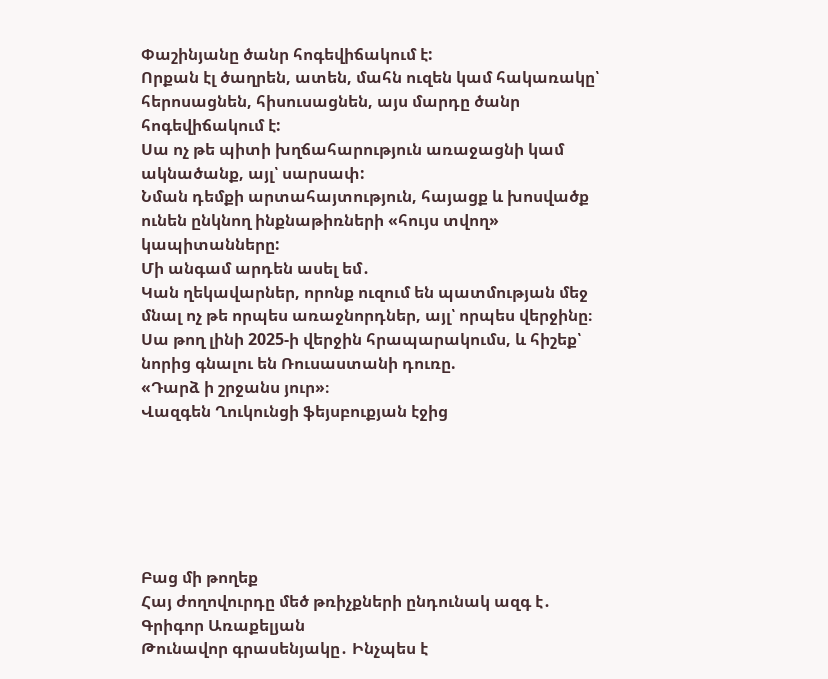Փաշինյանը ծանր հոգեվիճակում է:
Որքան էլ ծաղրեն, ատեն, մահն ուզեն կամ հակառակը՝ հերոսացնեն, հիսուսացնեն, այս մարդը ծանր հոգեվիճակում է:
Սա ոչ թե պիտի խղճահարություն առաջացնի կամ ակնածանք, այլ՝ սարսափ:
Նման դեմքի արտահայտություն, հայացք և խոսվածք ունեն ընկնող ինքնաթիռների «հույս տվող» կապիտանները:
Մի անգամ արդեն ասել եմ․
Կան ղեկավարներ, որոնք ուզում են պատմության մեջ մնալ ոչ թե որպես առաջնորդներ, այլ՝ որպես վերջինը։
Սա թող լինի 2025-ի վերջին հրապարակումս, և հիշեք՝ նորից գնալու են Ռուսաստանի դուռը.
«Դարձ ի շրջանս յուր»։
Վազգեն Ղուկունցի ֆեյսբուքյան էջից






Բաց մի թողեք
Հայ ժողովուրդը մեծ թռիչքների ընդունակ ազգ է․ Գրիգոր Առաքելյան
Թունավոր գրասենյակը․ Ինչպես է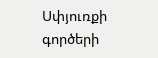Սփյուռքի գործերի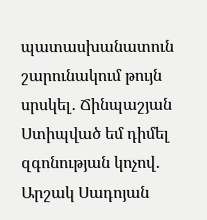պատասխանատուն շարունակում թույն սրսկել․ Ճինպաշյան
Ստիպված եմ դիմել զգոնության կոչով․ Արշակ Սադոյան